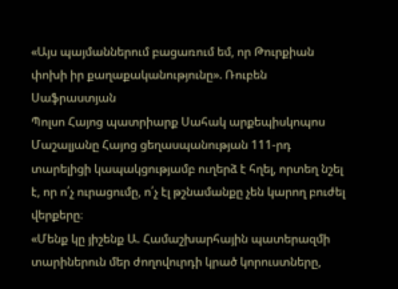«Այս պայմաններում բացառում եմ, որ Թուրքիան փոխի իր քաղաքականությունը». Ռուբեն Սաֆրաստյան
Պոլսո Հայոց պատրիարք Սահակ արքեպիսկոպոս Մաշալյանը Հայոց ցեղասպանության 111-րդ տարելիցի կապակցությամբ ուղերձ է հղել, որտեղ նշել է, որ ո՛չ ուրացումը, ո՛չ էլ թշնամանքը չեն կարող բուժել վերքերը։
«Մենք կը յիշենք Ա. Համաշխարհային պատերազմի տարիներուն մեր ժողովուրդի կրած կորուստները,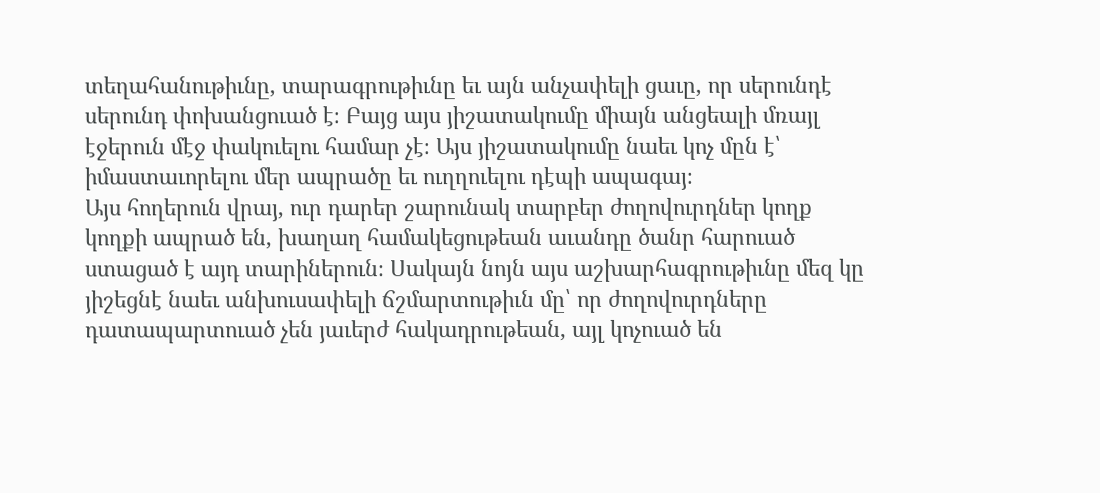տեղահանութիւնը, տարագրութիւնը եւ այն անչափելի ցաւը, որ սերունդէ սերունդ փոխանցուած է։ Բայց այս յիշատակումը միայն անցեալի մռայլ էջերուն մէջ փակուելու համար չէ։ Այս յիշատակումը նաեւ կոչ մըն է՝ իմաստաւորելու մեր ապրածը եւ ուղղուելու դէպի ապագայ։
Այս հողերուն վրայ, ուր դարեր շարունակ տարբեր ժողովուրդներ կողք կողքի ապրած են, խաղաղ համակեցութեան աւանդը ծանր հարուած ստացած է այդ տարիներուն։ Սակայն նոյն այս աշխարհագրութիւնը մեզ կը յիշեցնէ նաեւ անխուսափելի ճշմարտութիւն մը՝ որ ժողովուրդները դատապարտուած չեն յաւերժ հակադրութեան, այլ կոչուած են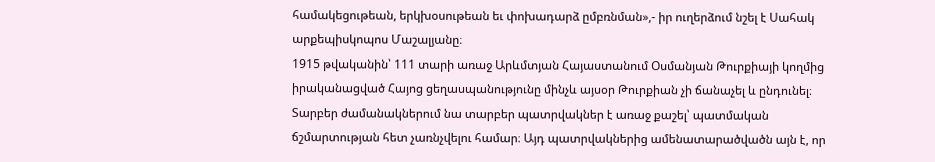համակեցութեան, երկխօսութեան եւ փոխադարձ ըմբռնման»,- իր ուղերձում նշել է Սահակ արքեպիսկոպոս Մաշալյանը։
1915 թվականին՝ 111 տարի առաջ Արևմտյան Հայաստանում Օսմանյան Թուրքիայի կողմից իրականացված Հայոց ցեղասպանությունը մինչև այսօր Թուրքիան չի ճանաչել և ընդունել։ Տարբեր ժամանակներում նա տարբեր պատրվակներ է առաջ քաշել՝ պատմական ճշմարտության հետ չառնչվելու համար։ Այդ պատրվակներից ամենատարածվածն այն է, որ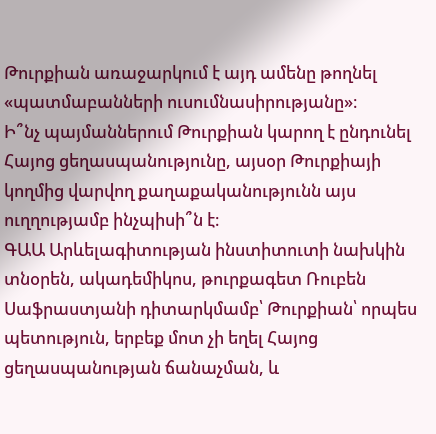Թուրքիան առաջարկում է այդ ամենը թողնել «պատմաբանների ուսումնասիրությանը»։
Ի՞նչ պայմաններում Թուրքիան կարող է ընդունել Հայոց ցեղասպանությունը, այսօր Թուրքիայի կողմից վարվող քաղաքականությունն այս ուղղությամբ ինչպիսի՞ն է։
ԳԱԱ Արևելագիտության ինստիտուտի նախկին տնօրեն, ակադեմիկոս, թուրքագետ Ռուբեն Սաֆրաստյանի դիտարկմամբ՝ Թուրքիան՝ որպես պետություն, երբեք մոտ չի եղել Հայոց ցեղասպանության ճանաչման, և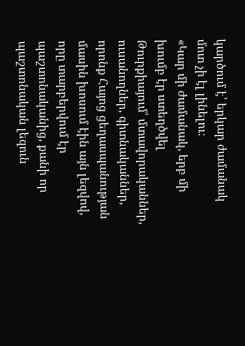կարծում է՝ երկար ժամանակ մոտ չի էլ լինելու։
«Կար մի ժամանակ, երբ մի խումբ էր ստեղծվել Թուրքիայում՝ մտավորականներ, ուսանողներ, գիտնականներ, որոնք Հայոց ցեղասպանության մասին խոսում էին այն լեզվով, որը տարբերվում էր պաշտոնականից, քանի որ պաշտոնական լեզուն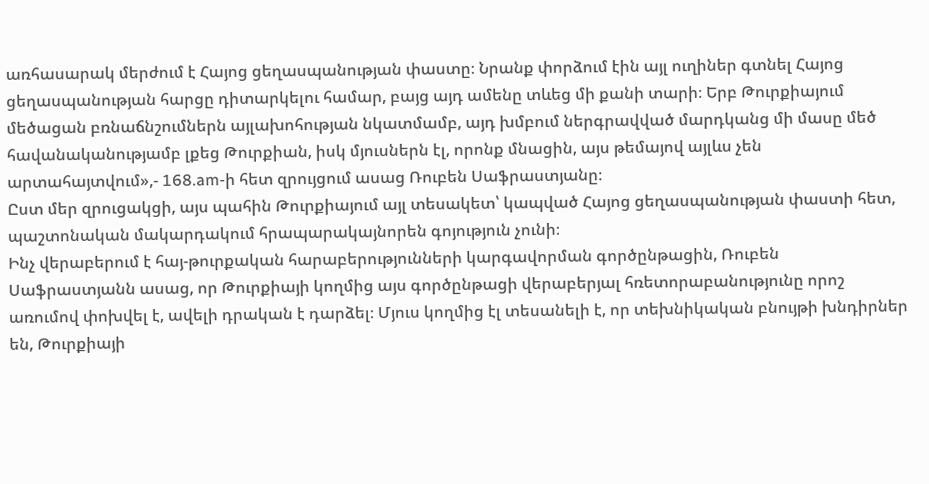առհասարակ մերժում է Հայոց ցեղասպանության փաստը։ Նրանք փորձում էին այլ ուղիներ գտնել Հայոց ցեղասպանության հարցը դիտարկելու համար, բայց այդ ամենը տևեց մի քանի տարի։ Երբ Թուրքիայում մեծացան բռնաճնշումներն այլախոհության նկատմամբ, այդ խմբում ներգրավված մարդկանց մի մասը մեծ հավանականությամբ լքեց Թուրքիան, իսկ մյուսներն էլ, որոնք մնացին, այս թեմայով այլևս չեն արտահայտվում»,- 168.am-ի հետ զրույցում ասաց Ռուբեն Սաֆրաստյանը։
Ըստ մեր զրուցակցի, այս պահին Թուրքիայում այլ տեսակետ՝ կապված Հայոց ցեղասպանության փաստի հետ, պաշտոնական մակարդակում հրապարակայնորեն գոյություն չունի։
Ինչ վերաբերում է հայ-թուրքական հարաբերությունների կարգավորման գործընթացին, Ռուբեն Սաֆրաստյանն ասաց, որ Թուրքիայի կողմից այս գործընթացի վերաբերյալ հռետորաբանությունը որոշ առումով փոխվել է, ավելի դրական է դարձել։ Մյուս կողմից էլ տեսանելի է, որ տեխնիկական բնույթի խնդիրներ են, Թուրքիայի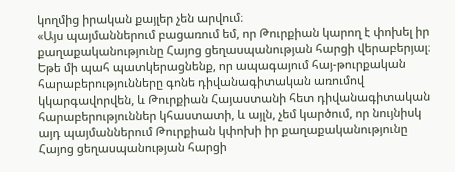կողմից իրական քայլեր չեն արվում։
«Այս պայմաններում բացառում եմ, որ Թուրքիան կարող է փոխել իր քաղաքականությունը Հայոց ցեղասպանության հարցի վերաբերյալ։ Եթե մի պահ պատկերացնենք, որ ապագայում հայ-թուրքական հարաբերությունները գոնե դիվանագիտական առումով կկարգավորվեն, և Թուրքիան Հայաստանի հետ դիվանագիտական հարաբերություններ կհաստատի, և այլն, չեմ կարծում, որ նույնիսկ այդ պայմաններում Թուրքիան կփոխի իր քաղաքականությունը Հայոց ցեղասպանության հարցի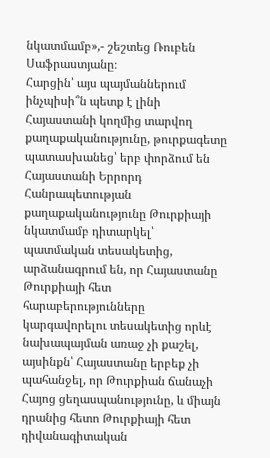նկատմամբ»,- շեշտեց Ռուբեն Սաֆրաստյանը։
Հարցին՝ այս պայմաններում ինչպիսի՞ն պետք է լինի Հայաստանի կողմից տարվող քաղաքականությունը, թուրքագետը պատասխանեց՝ երբ փորձում են Հայաստանի Երրորդ Հանրապետության քաղաքականությունը Թուրքիայի նկատմամբ դիտարկել՝ պատմական տեսակետից, արձանագրում են, որ Հայաստանը Թուրքիայի հետ հարաբերությունները կարգավորելու տեսակետից որևէ նախապայման առաջ չի քաշել, այսինքն՝ Հայաստանը երբեք չի պահանջել, որ Թուրքիան ճանաչի Հայոց ցեղասպանությունը, և միայն դրանից հետո Թուրքիայի հետ դիվանագիտական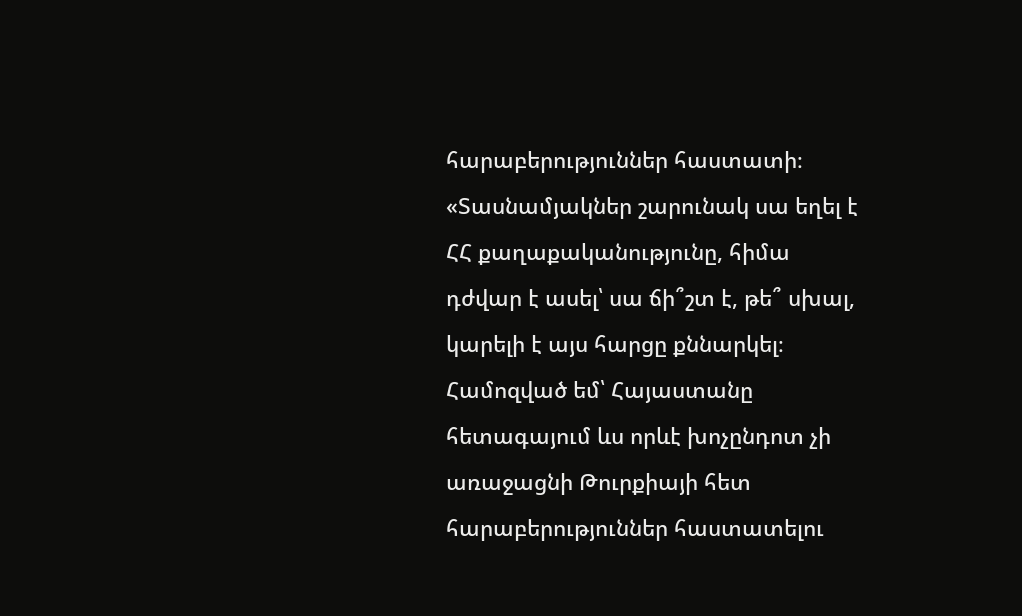հարաբերություններ հաստատի։
«Տասնամյակներ շարունակ սա եղել է ՀՀ քաղաքականությունը, հիմա դժվար է ասել՝ սա ճի՞շտ է, թե՞ սխալ, կարելի է այս հարցը քննարկել։ Համոզված եմ՝ Հայաստանը հետագայում ևս որևէ խոչընդոտ չի առաջացնի Թուրքիայի հետ հարաբերություններ հաստատելու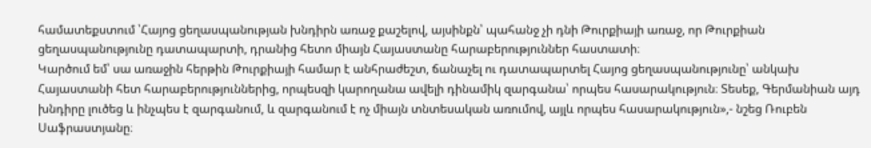համատեքստում ՝Հայոց ցեղասպանության խնդիրն առաջ քաշելով, այսինքն՝ պահանջ չի դնի Թուրքիայի առաջ, որ Թուրքիան ցեղասպանությունը դատապարտի, դրանից հետո միայն Հայաստանը հարաբերություններ հաստատի։
Կարծում եմ՝ սա առաջին հերթին Թուրքիայի համար է անհրաժեշտ, ճանաչել ու դատապարտել Հայոց ցեղասպանությունը՝ անկախ Հայաստանի հետ հարաբերություններից, որպեսզի կարողանա ավելի դինամիկ զարգանա՝ որպես հասարակություն։ Տեսեք, Գերմանիան այդ խնդիրը լուծեց և ինչպես է զարգանում, և զարգանում է ոչ միայն տնտեսական առումով, այլև որպես հասարակություն»,- նշեց Ռուբեն Սաֆրաստյանը։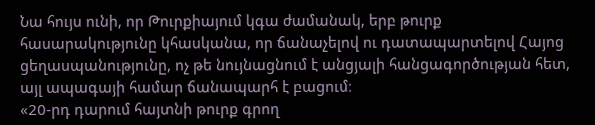Նա հույս ունի, որ Թուրքիայում կգա ժամանակ, երբ թուրք հասարակությունը կհասկանա, որ ճանաչելով ու դատապարտելով Հայոց ցեղասպանությունը, ոչ թե նույնացնում է անցյալի հանցագործության հետ, այլ ապագայի համար ճանապարհ է բացում։
«20-րդ դարում հայտնի թուրք գրող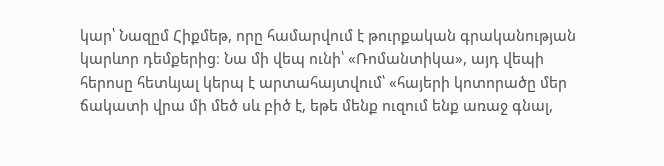կար՝ Նազըմ Հիքմեթ, որը համարվում է թուրքական գրականության կարևոր դեմքերից։ Նա մի վեպ ունի՝ «Ռոմանտիկա», այդ վեպի հերոսը հետևյալ կերպ է արտահայտվում՝ «հայերի կոտորածը մեր ճակատի վրա մի մեծ սև բիծ է, եթե մենք ուզում ենք առաջ գնալ,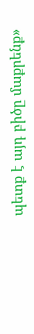պետք է այդ բիծը մաքրենք»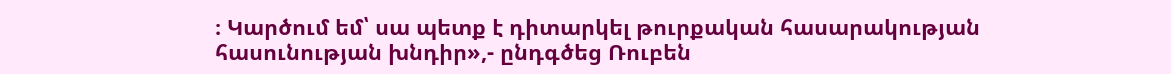։ Կարծում եմ՝ սա պետք է դիտարկել թուրքական հասարակության հասունության խնդիր»,- ընդգծեց Ռուբեն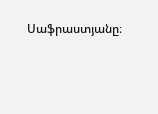Սաֆրաստյանը։